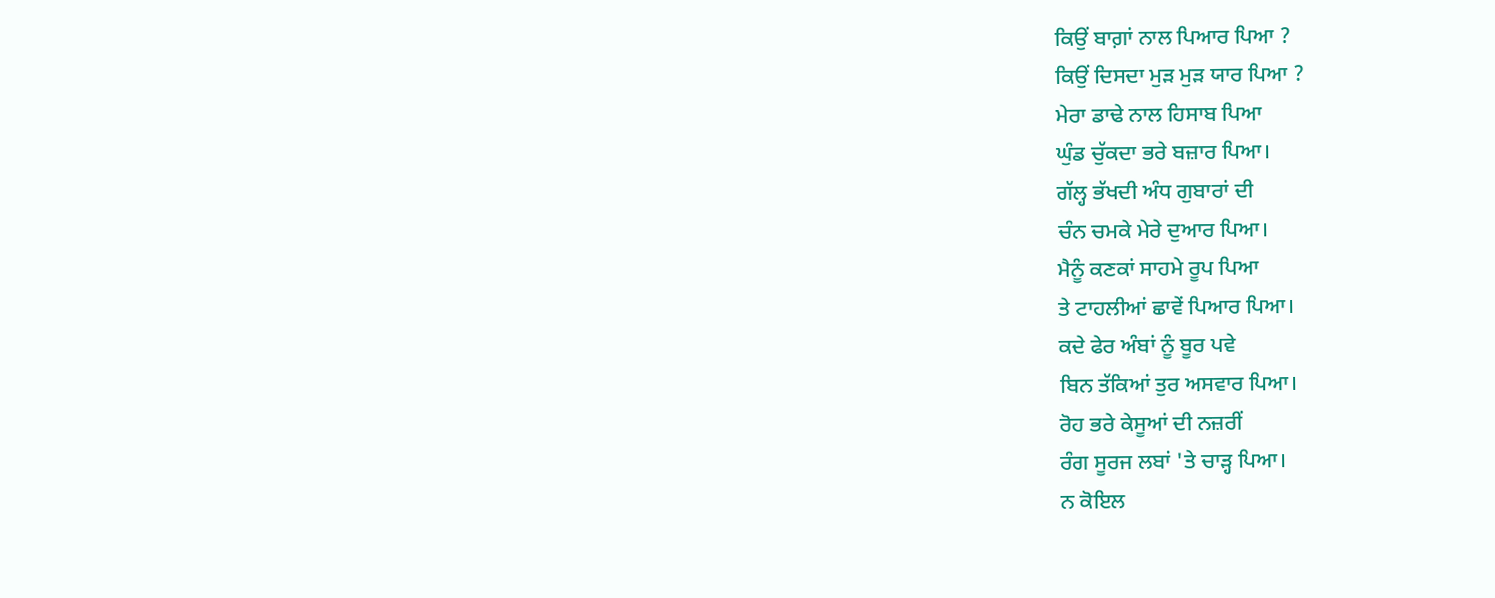ਕਿਉਂ ਬਾਗ਼ਾਂ ਨਾਲ ਪਿਆਰ ਪਿਆ ?
ਕਿਉਂ ਦਿਸਦਾ ਮੁੜ ਮੁੜ ਯਾਰ ਪਿਆ ?
ਮੇਰਾ ਡਾਢੇ ਨਾਲ ਹਿਸਾਬ ਪਿਆ
ਘੁੰਡ ਚੁੱਕਦਾ ਭਰੇ ਬਜ਼ਾਰ ਪਿਆ।
ਗੱਲ੍ਹ ਭੱਖਦੀ ਅੰਧ ਗੁਬਾਰਾਂ ਦੀ
ਚੰਨ ਚਮਕੇ ਮੇਰੇ ਦੁਆਰ ਪਿਆ।
ਮੈਨੂੰ ਕਣਕਾਂ ਸਾਹਮੇ ਰੂਪ ਪਿਆ
ਤੇ ਟਾਹਲੀਆਂ ਛਾਵੇਂ ਪਿਆਰ ਪਿਆ।
ਕਦੇ ਫੇਰ ਅੰਬਾਂ ਨੂੰ ਬੂਰ ਪਵੇ
ਬਿਨ ਤੱਕਿਆਂ ਤੁਰ ਅਸਵਾਰ ਪਿਆ।
ਰੋਹ ਭਰੇ ਕੇਸੂਆਂ ਦੀ ਨਜ਼ਰੀਂ
ਰੰਗ ਸੂਰਜ ਲਬਾਂ 'ਤੇ ਚਾੜ੍ਹ ਪਿਆ।
ਨ ਕੋਇਲ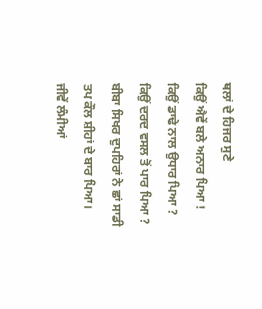ਥਲਾਂ ਦੇ ਹਿਜਰ ਸੁਣੇ
ਕਿਉਂ ਐਵੇਂ ਬਲੇ ਅਨਾਰ ਪਿਆ !
ਕਿਉਂ ਡਾਢੇ ਨਾਲ ਉਧਾਰ ਪਿਆ ?
ਕਿਉਂ ਦਰਦ ਵਸਲ ਤੋਂ ਪਾਰ ਪਿਆ ?
ਬੀਬਾ ਸਿਖਰ ਦੁਪਹਿਰਾਂ ਨੇ ਛਾਂ ਸਾਡੀ
ਤਪ ਕੌਲ ਸ਼ੀਹਾਂ ਦੇ ਬਾਰ ਪਿਆ।
ਜੀਵੇਂ ਲੰਮੀਆਂ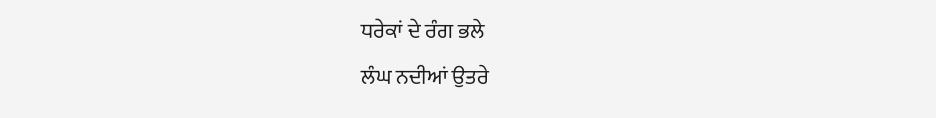ਧਰੇਕਾਂ ਦੇ ਰੰਗ ਭਲੇ
ਲੰਘ ਨਦੀਆਂ ਉਤਰੇ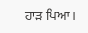ਹਾੜ ਪਿਆ।